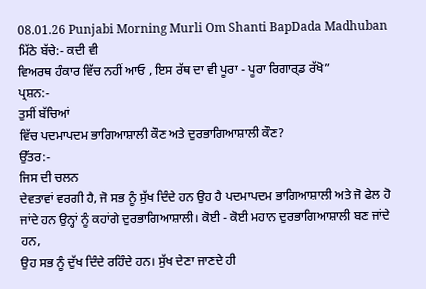08.01.26 Punjabi Morning Murli Om Shanti BapDada Madhuban
ਮਿੱਠੇ ਬੱਚੇ:- ਕਦੀ ਵੀ
ਵਿਅਰਥ ਹੰਕਾਰ ਵਿੱਚ ਨਹੀਂ ਆਓ , ਇਸ ਰੱਥ ਦਾ ਵੀ ਪੂਰਾ - ਪੂਰਾ ਰਿਗਾਰ੍ਡ ਰੱਖੋ”
ਪ੍ਰਸ਼ਨ:-
ਤੁਸੀਂ ਬੱਚਿਆਂ
ਵਿੱਚ ਪਦਮਾਪਦਮ ਭਾਗਿਆਸ਼ਾਲੀ ਕੌਣ ਅਤੇ ਦੁਰਭਾਗਿਆਸ਼ਾਲੀ ਕੌਣ?
ਉੱਤਰ:-
ਜਿਸ ਦੀ ਚਲਨ
ਦੇਵਤਾਵਾਂ ਵਰਗੀ ਹੈ, ਜੋ ਸਭ ਨੂੰ ਸੁੱਖ ਦਿੰਦੇ ਹਨ ਉਹ ਹੈ ਪਦਮਾਪਦਮ ਭਾਗਿਆਸ਼ਾਲੀ ਅਤੇ ਜੋ ਫੇਲ ਹੋ
ਜਾਂਦੇ ਹਨ ਉਨ੍ਹਾਂ ਨੂੰ ਕਹਾਂਗੇ ਦੁਰਭਾਗਿਆਸ਼ਾਲੀ। ਕੋਈ - ਕੋਈ ਮਹਾਨ ਦੁਰਭਾਗਿਆਸ਼ਾਲੀ ਬਣ ਜਾਂਦੇ ਹਨ,
ਉਹ ਸਭ ਨੂੰ ਦੁੱਖ ਦਿੰਦੇ ਰਹਿੰਦੇ ਹਨ। ਸੁੱਖ ਦੇਣਾ ਜਾਣਦੇ ਹੀ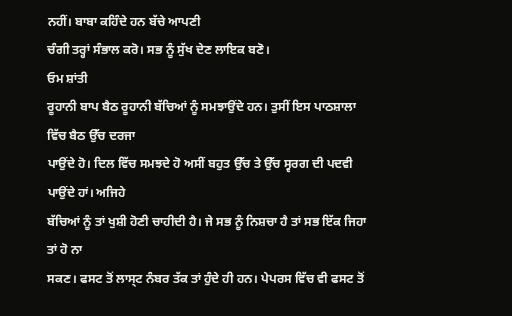ਨਹੀਂ। ਬਾਬਾ ਕਹਿੰਦੇ ਹਨ ਬੱਚੇ ਆਪਣੀ
ਚੰਗੀ ਤਰ੍ਹਾਂ ਸੰਭਾਲ ਕਰੋ। ਸਭ ਨੂੰ ਸੁੱਖ ਦੇਣ ਲਾਇਕ ਬਣੋ।
ਓਮ ਸ਼ਾਂਤੀ
ਰੂਹਾਨੀ ਬਾਪ ਬੈਠ ਰੂਹਾਨੀ ਬੱਚਿਆਂ ਨੂੰ ਸਮਝਾਉਂਦੇ ਹਨ। ਤੁਸੀਂ ਇਸ ਪਾਠਸ਼ਾਲਾ ਵਿੱਚ ਬੈਠ ਉੱਚ ਦਰਜਾ
ਪਾਉਂਦੇ ਹੋ। ਦਿਲ ਵਿੱਚ ਸਮਝਦੇ ਹੋ ਅਸੀਂ ਬਹੁਤ ਉੱਚ ਤੇ ਉੱਚ ਸ੍ਵਰਗ ਦੀ ਪਦਵੀ ਪਾਉਂਦੇ ਹਾਂ। ਅਜਿਹੇ
ਬੱਚਿਆਂ ਨੂੰ ਤਾਂ ਖੁਸ਼ੀ ਹੋਣੀ ਚਾਹੀਦੀ ਹੈ। ਜੇ ਸਭ ਨੂੰ ਨਿਸ਼ਚਾ ਹੈ ਤਾਂ ਸਭ ਇੱਕ ਜਿਹਾ ਤਾਂ ਹੋ ਨਾ
ਸਕਣ। ਫਸਟ ਤੋਂ ਲਾਸ੍ਟ ਨੰਬਰ ਤੱਕ ਤਾਂ ਹੁੰਦੇ ਹੀ ਹਨ। ਪੇਪਰਸ ਵਿੱਚ ਵੀ ਫਸਟ ਤੋਂ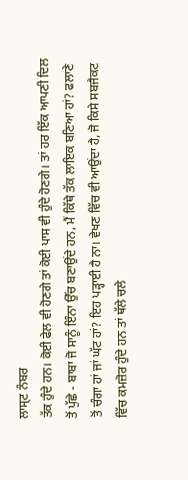ਲਾਸ੍ਟ ਨੰਬਰ
ਤੱਕ ਹੁੰਦੇ ਹਨ। ਕੋਈ ਫੇਲ ਵੀ ਹੋਣਗੇ ਤਾਂ ਕੋਈ ਪਾਸ ਵੀ ਹੁੰਦੇ ਹੋਣਗੇ। ਤਾਂ ਹਰ ਇੱਕ ਆਪਣੀ ਦਿਲ
ਤੋਂ ਪੁੱਛੇ - ਬਾਬਾ ਜੋ ਸਾਨੂੰ ਇੰਨਾ ਉੱਚ ਬਣਾਉਂਦੇ ਹਨ, ਮੈਂ ਕਿੱਥੇ ਤੱਕ ਲਾਇਕ ਬਣਿਆ ਹਾਂ? ਫਲਾਣੇ
ਤੋਂ ਚੰਗਾ ਹਾਂ ਜਾਂ ਘੱਟ ਹਾਂ? ਇਹ ਪੜ੍ਹਾਈ ਹੈ ਨਾ। ਵੇਖਣ ਵਿੱਚ ਵੀ ਆਉਂਦਾ ਹੈ, ਜੋ ਕਿਸੇ ਸਬਜੈਕਟ
ਵਿੱਚ ਕਮਜ਼ੋਰ ਹੁੰਦੇ ਹਨ ਤਾਂ ਥੱਲੇ ਚਲੇ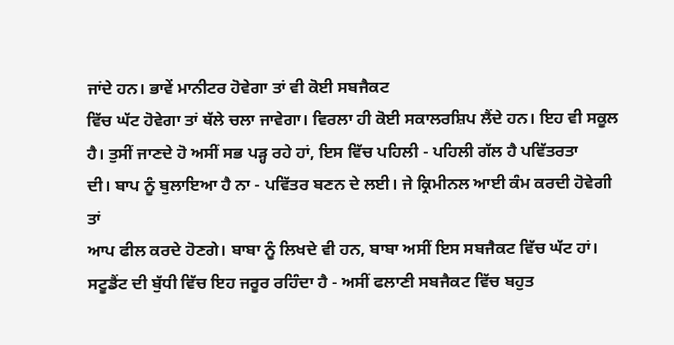ਜਾਂਦੇ ਹਨ। ਭਾਵੇਂ ਮਾਨੀਟਰ ਹੋਵੇਗਾ ਤਾਂ ਵੀ ਕੋਈ ਸਬਜੈਕਟ
ਵਿੱਚ ਘੱਟ ਹੋਵੇਗਾ ਤਾਂ ਥੱਲੇ ਚਲਾ ਜਾਵੇਗਾ। ਵਿਰਲਾ ਹੀ ਕੋਈ ਸਕਾਲਰਸ਼ਿਪ ਲੈਂਦੇ ਹਨ। ਇਹ ਵੀ ਸਕੂਲ
ਹੈ। ਤੁਸੀਂ ਜਾਣਦੇ ਹੋ ਅਸੀਂ ਸਭ ਪੜ੍ਹ ਰਹੇ ਹਾਂ, ਇਸ ਵਿੱਚ ਪਹਿਲੀ - ਪਹਿਲੀ ਗੱਲ ਹੈ ਪਵਿੱਤਰਤਾ
ਦੀ। ਬਾਪ ਨੂੰ ਬੁਲਾਇਆ ਹੈ ਨਾ - ਪਵਿੱਤਰ ਬਣਨ ਦੇ ਲਈ। ਜੇ ਕ੍ਰਿਮੀਨਲ ਆਈ ਕੰਮ ਕਰਦੀ ਹੋਵੇਗੀ ਤਾਂ
ਆਪ ਫੀਲ ਕਰਦੇ ਹੋਣਗੇ। ਬਾਬਾ ਨੂੰ ਲਿਖਦੇ ਵੀ ਹਨ, ਬਾਬਾ ਅਸੀਂ ਇਸ ਸਬਜੈਕਟ ਵਿੱਚ ਘੱਟ ਹਾਂ।
ਸਟੂਡੈਂਟ ਦੀ ਬੁੱਧੀ ਵਿੱਚ ਇਹ ਜਰੂਰ ਰਹਿੰਦਾ ਹੈ - ਅਸੀਂ ਫਲਾਣੀ ਸਬਜੈਕਟ ਵਿੱਚ ਬਹੁਤ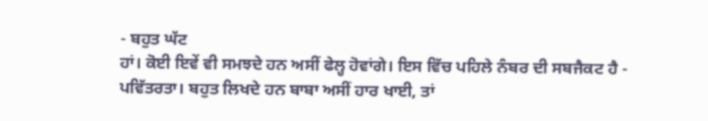- ਬਹੁਤ ਘੱਟ
ਹਾਂ। ਕੋਈ ਇਵੇਂ ਵੀ ਸਮਝਦੇ ਹਨ ਅਸੀਂ ਫੇਲ੍ਹ ਹੋਵਾਂਗੇ। ਇਸ ਵਿੱਚ ਪਹਿਲੇ ਨੰਬਰ ਦੀ ਸਬਜੈਕਟ ਹੈ -
ਪਵਿੱਤਰਤਾ। ਬਹੁਤ ਲਿਖਦੇ ਹਨ ਬਾਬਾ ਅਸੀਂ ਹਾਰ ਖਾਈ, ਤਾਂ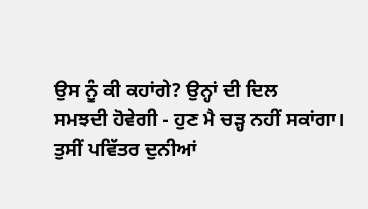ਉਸ ਨੂੰ ਕੀ ਕਹਾਂਗੇ? ਉਨ੍ਹਾਂ ਦੀ ਦਿਲ
ਸਮਝਦੀ ਹੋਵੇਗੀ - ਹੁਣ ਮੈ ਚੜ੍ਹ ਨਹੀਂ ਸਕਾਂਗਾ। ਤੁਸੀਂ ਪਵਿੱਤਰ ਦੁਨੀਆਂ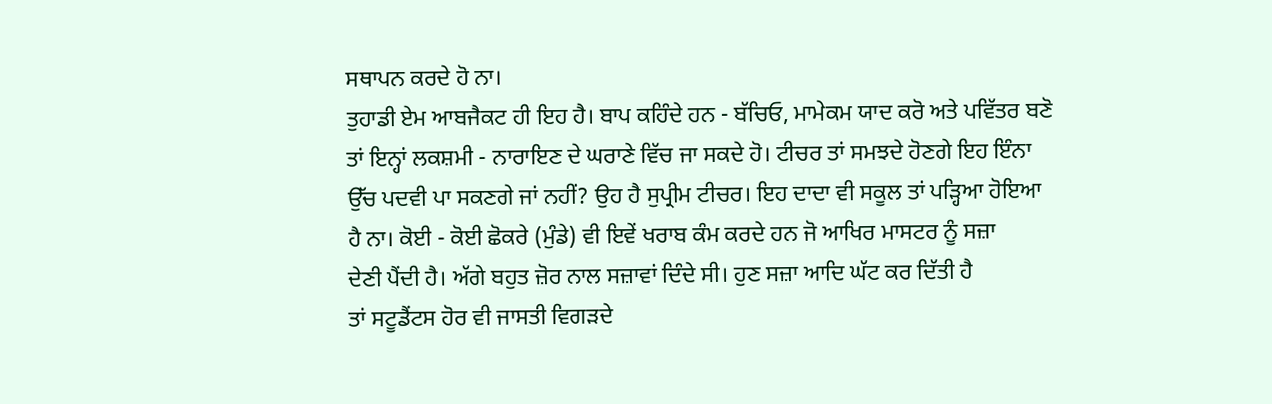ਸਥਾਪਨ ਕਰਦੇ ਹੋ ਨਾ।
ਤੁਹਾਡੀ ਏਮ ਆਬਜੈਕਟ ਹੀ ਇਹ ਹੈ। ਬਾਪ ਕਹਿੰਦੇ ਹਨ - ਬੱਚਿਓ, ਮਾਮੇਕਮ ਯਾਦ ਕਰੋ ਅਤੇ ਪਵਿੱਤਰ ਬਣੋ
ਤਾਂ ਇਨ੍ਹਾਂ ਲਕਸ਼ਮੀ - ਨਾਰਾਇਣ ਦੇ ਘਰਾਣੇ ਵਿੱਚ ਜਾ ਸਕਦੇ ਹੋ। ਟੀਚਰ ਤਾਂ ਸਮਝਦੇ ਹੋਣਗੇ ਇਹ ਇੰਨਾ
ਉੱਚ ਪਦਵੀ ਪਾ ਸਕਣਗੇ ਜਾਂ ਨਹੀਂ? ਉਹ ਹੈ ਸੁਪ੍ਰੀਮ ਟੀਚਰ। ਇਹ ਦਾਦਾ ਵੀ ਸਕੂਲ ਤਾਂ ਪੜ੍ਹਿਆ ਹੋਇਆ
ਹੈ ਨਾ। ਕੋਈ - ਕੋਈ ਛੋਕਰੇ (ਮੁੰਡੇ) ਵੀ ਇਵੇਂ ਖਰਾਬ ਕੰਮ ਕਰਦੇ ਹਨ ਜੋ ਆਖਿਰ ਮਾਸਟਰ ਨੂੰ ਸਜ਼ਾ
ਦੇਣੀ ਪੈਂਦੀ ਹੈ। ਅੱਗੇ ਬਹੁਤ ਜ਼ੋਰ ਨਾਲ ਸਜ਼ਾਵਾਂ ਦਿੰਦੇ ਸੀ। ਹੁਣ ਸਜ਼ਾ ਆਦਿ ਘੱਟ ਕਰ ਦਿੱਤੀ ਹੈ
ਤਾਂ ਸਟੂਡੈਂਟਸ ਹੋਰ ਵੀ ਜਾਸਤੀ ਵਿਗੜਦੇ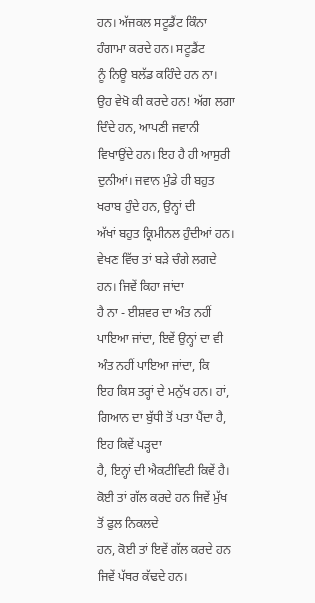ਹਨ। ਅੱਜਕਲ ਸਟੂਡੈਂਟ ਕਿੰਨਾ ਹੰਗਾਮਾ ਕਰਦੇ ਹਨ। ਸਟੂਡੈਂਟ
ਨੂੰ ਨਿਊ ਬਲੱਡ ਕਹਿੰਦੇ ਹਨ ਨਾ। ਉਹ ਵੇਖੋ ਕੀ ਕਰਦੇ ਹਨ! ਅੱਗ ਲਗਾ ਦਿੰਦੇ ਹਨ, ਆਪਣੀ ਜਵਾਨੀ
ਵਿਖਾਉਂਦੇ ਹਨ। ਇਹ ਹੈ ਹੀ ਆਸੁਰੀ ਦੁਨੀਆਂ। ਜਵਾਨ ਮੁੰਡੇ ਹੀ ਬਹੁਤ ਖਰਾਬ ਹੁੰਦੇ ਹਨ, ਉਨ੍ਹਾਂ ਦੀ
ਅੱਖਾਂ ਬਹੁਤ ਕ੍ਰਿਮੀਨਲ ਹੁੰਦੀਆਂ ਹਨ। ਵੇਖਣ ਵਿੱਚ ਤਾਂ ਬੜੇ ਚੰਗੇ ਲਗਦੇ ਹਨ। ਜਿਵੇਂ ਕਿਹਾ ਜਾਂਦਾ
ਹੈ ਨਾ - ਈਸ਼ਵਰ ਦਾ ਅੰਤ ਨਹੀਂ ਪਾਇਆ ਜਾਂਦਾ, ਇਵੇਂ ਉਨ੍ਹਾਂ ਦਾ ਵੀ ਅੰਤ ਨਹੀਂ ਪਾਇਆ ਜਾਂਦਾ, ਕਿ
ਇਹ ਕਿਸ ਤਰ੍ਹਾਂ ਦੇ ਮਨੁੱਖ ਹਨ। ਹਾਂ, ਗਿਆਨ ਦਾ ਬੁੱਧੀ ਤੋਂ ਪਤਾ ਪੈਂਦਾ ਹੈ, ਇਹ ਕਿਵੇਂ ਪੜ੍ਹਦਾ
ਹੈ, ਇਨ੍ਹਾਂ ਦੀ ਐਕਟੀਵਿਟੀ ਕਿਵੇਂ ਹੈ। ਕੋਈ ਤਾਂ ਗੱਲ ਕਰਦੇ ਹਨ ਜਿਵੇਂ ਮੁੱਖ ਤੋਂ ਫੁਲ ਨਿਕਲਦੇ
ਹਨ, ਕੋਈ ਤਾਂ ਇਵੇਂ ਗੱਲ ਕਰਦੇ ਹਨ ਜਿਵੇਂ ਪੱਥਰ ਕੱਢਦੇ ਹਨ।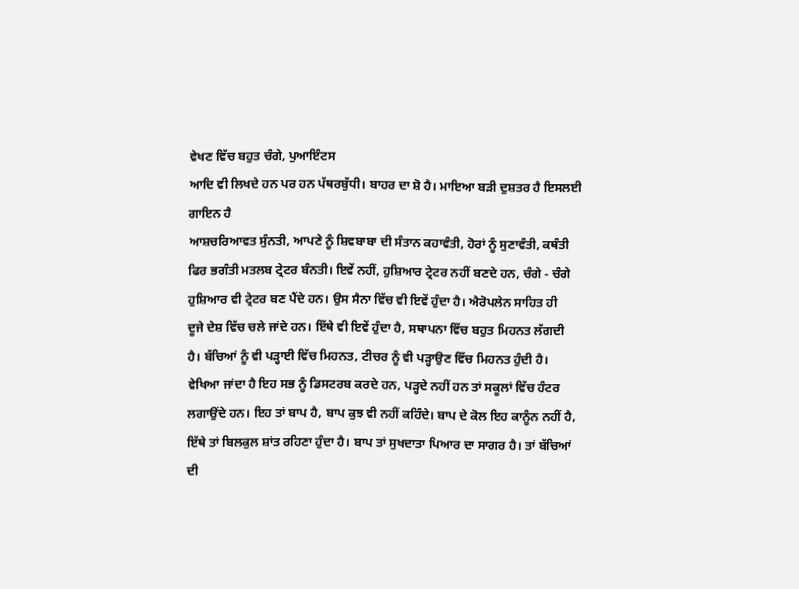ਵੇਖਣ ਵਿੱਚ ਬਹੁਤ ਚੰਗੇ, ਪੁਆਇੰਟਸ
ਆਦਿ ਵੀ ਲਿਖਦੇ ਹਨ ਪਰ ਹਨ ਪੱਥਰਬੁੱਧੀ। ਬਾਹਰ ਦਾ ਸ਼ੋ ਹੈ। ਮਾਇਆ ਬੜੀ ਦੁਸ਼ਤਰ ਹੈ ਇਸਲਈ ਗਾਇਨ ਹੈ
ਆਸ਼ਚਰਿਆਵਤ ਸੁੰਨਤੀ, ਆਪਣੇ ਨੂੰ ਸ਼ਿਵਬਾਬਾ ਦੀ ਸੰਤਾਨ ਕਹਾਵੰਤੀ, ਹੋਰਾਂ ਨੂੰ ਸੁਣਾਵੰਤੀ, ਕਥੰਤੀ
ਫਿਰ ਭਗੰਤੀ ਮਤਲਬ ਟ੍ਰੇਟਰ ਬੰਨਤੀ। ਇਵੇਂ ਨਹੀਂ, ਹੁਸ਼ਿਆਰ ਟ੍ਰੇਟਰ ਨਹੀਂ ਬਣਦੇ ਹਨ, ਚੰਗੇ - ਚੰਗੇ
ਹੁਸ਼ਿਆਰ ਵੀ ਟ੍ਰੇਟਰ ਬਣ ਪੈਂਦੇ ਹਨ। ਉਸ ਸੈਨਾ ਵਿੱਚ ਵੀ ਇਵੇਂ ਹੁੰਦਾ ਹੈ। ਐਰੋਪਲੇਨ ਸਾਹਿਤ ਹੀ
ਦੂਜੇ ਦੇਸ਼ ਵਿੱਚ ਚਲੇ ਜਾਂਦੇ ਹਨ। ਇੱਥੇ ਵੀ ਇਵੇਂ ਹੁੰਦਾ ਹੈ, ਸਥਾਪਨਾ ਵਿੱਚ ਬਹੁਤ ਮਿਹਨਤ ਲੱਗਦੀ
ਹੈ। ਬੱਚਿਆਂ ਨੂੰ ਵੀ ਪੜ੍ਹਾਈ ਵਿੱਚ ਮਿਹਨਤ, ਟੀਚਰ ਨੂੰ ਵੀ ਪੜ੍ਹਾਉਣ ਵਿੱਚ ਮਿਹਨਤ ਹੁੰਦੀ ਹੈ।
ਵੇਖਿਆ ਜਾਂਦਾ ਹੈ ਇਹ ਸਭ ਨੂੰ ਡਿਸਟਰਬ ਕਰਦੇ ਹਨ, ਪੜ੍ਹਦੇ ਨਹੀਂ ਹਨ ਤਾਂ ਸਕੂਲਾਂ ਵਿੱਚ ਹੰਟਰ
ਲਗਾਉਂਦੇ ਹਨ। ਇਹ ਤਾਂ ਬਾਪ ਹੈ, ਬਾਪ ਕੁਝ ਵੀ ਨਹੀਂ ਕਹਿੰਦੇ। ਬਾਪ ਦੇ ਕੋਲ ਇਹ ਕਾਨੂੰਨ ਨਹੀਂ ਹੈ,
ਇੱਥੇ ਤਾਂ ਬਿਲਕੁਲ ਸ਼ਾਂਤ ਰਹਿਣਾ ਹੁੰਦਾ ਹੈ। ਬਾਪ ਤਾਂ ਸੁਖਦਾਤਾ ਪਿਆਰ ਦਾ ਸਾਗਰ ਹੈ। ਤਾਂ ਬੱਚਿਆਂ
ਦੀ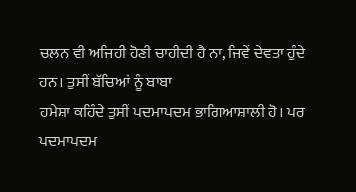ਚਲਨ ਵੀ ਅਜਿਹੀ ਹੋਣੀ ਚਾਹੀਦੀ ਹੈ ਨਾ, ਜਿਵੇਂ ਦੇਵਤਾ ਹੁੰਦੇ ਹਨ। ਤੁਸੀਂ ਬੱਚਿਆਂ ਨੂੰ ਬਾਬਾ
ਹਮੇਸ਼ਾ ਕਹਿੰਦੇ ਤੁਸੀਂ ਪਦਮਾਪਦਮ ਭਾਗਿਆਸ਼ਾਲੀ ਹੋ। ਪਰ ਪਦਮਾਪਦਮ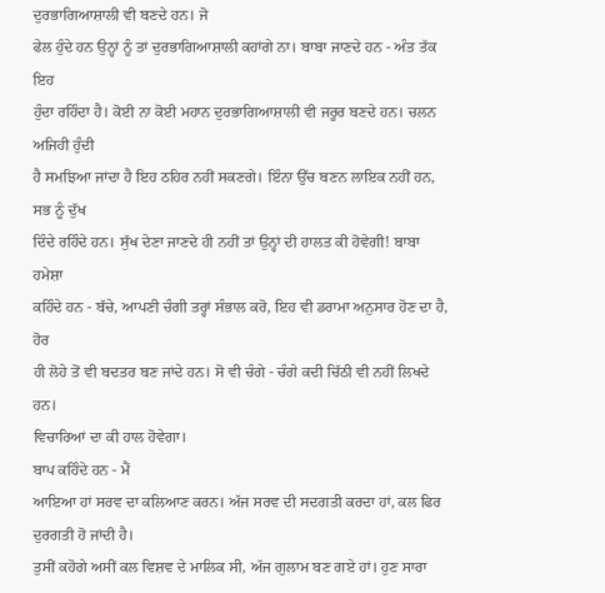ਦੁਰਭਾਗਿਆਸ਼ਾਲੀ ਵੀ ਬਣਦੇ ਹਨ। ਜੋ
ਫੇਲ ਹੁੰਦੇ ਹਨ ਉਨ੍ਹਾਂ ਨੂੰ ਤਾਂ ਦੁਰਭਾਗਿਆਸ਼ਾਲੀ ਕਹਾਂਗੇ ਨਾ। ਬਾਬਾ ਜਾਣਦੇ ਹਨ - ਅੰਤ ਤੱਕ ਇਹ
ਹੁੰਦਾ ਰਹਿੰਦਾ ਹੈ। ਕੋਈ ਨਾ ਕੋਈ ਮਹਾਨ ਦੁਰਭਾਗਿਆਸ਼ਾਲੀ ਵੀ ਜਰੂਰ ਬਣਦੇ ਹਨ। ਚਲਨ ਅਜਿਹੀ ਹੁੰਦੀ
ਹੈ ਸਮਝਿਆ ਜਾਂਦਾ ਹੈ ਇਹ ਠਹਿਰ ਨਹੀਂ ਸਕਣਗੇ। ਇੰਨਾ ਉੱਚ ਬਣਨ ਲਾਇਕ ਨਹੀਂ ਹਨ, ਸਭ ਨੂੰ ਦੁੱਖ
ਦਿੰਦੇ ਰਹਿੰਦੇ ਹਨ। ਸੁੱਖ ਦੇਣਾ ਜਾਣਦੇ ਹੀ ਨਹੀਂ ਤਾਂ ਉਨ੍ਹਾਂ ਦੀ ਹਾਲਤ ਕੀ ਹੋਵੇਗੀ! ਬਾਬਾ ਹਮੇਸ਼ਾ
ਕਹਿੰਦੇ ਹਨ - ਬੱਚੇ, ਆਪਣੀ ਚੰਗੀ ਤਰ੍ਹਾਂ ਸੰਭਾਲ ਕਰੋ, ਇਹ ਵੀ ਡਰਾਮਾ ਅਨੁਸਾਰ ਹੋਣ ਦਾ ਹੈ, ਹੋਰ
ਹੀ ਲੋਹੇ ਤੋਂ ਵੀ ਬਦਤਰ ਬਣ ਜਾਂਦੇ ਹਨ। ਸੋ ਵੀ ਚੰਗੇ - ਚੰਗੇ ਕਦੀ ਚਿੱਠੀ ਵੀ ਨਹੀਂ ਲਿਖਦੇ ਹਨ।
ਵਿਚਾਰਿਆਂ ਦਾ ਕੀ ਹਾਲ ਹੋਵੇਗਾ।
ਬਾਪ ਕਹਿੰਦੇ ਹਨ - ਮੈਂ
ਆਇਆ ਹਾਂ ਸਰਵ ਦਾ ਕਲਿਆਣ ਕਰਨ। ਅੱਜ ਸਰਵ ਦੀ ਸਦਗਤੀ ਕਰਦਾ ਹਾਂ, ਕਲ ਫਿਰ ਦੁਰਗਤੀ ਹੋ ਜਾਂਦੀ ਹੈ।
ਤੁਸੀਂ ਕਹੋਗੇ ਅਸੀਂ ਕਲ ਵਿਸ਼ਵ ਦੇ ਮਾਲਿਕ ਸੀ, ਅੱਜ ਗੁਲਾਮ ਬਣ ਗਏ ਹਾਂ। ਹੁਣ ਸਾਰਾ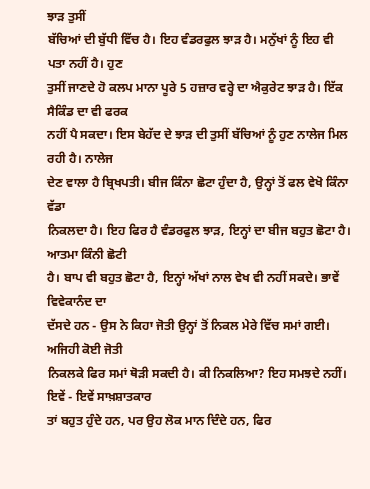ਝਾੜ ਤੁਸੀਂ
ਬੱਚਿਆਂ ਦੀ ਬੁੱਧੀ ਵਿੱਚ ਹੈ। ਇਹ ਵੰਡਰਫੁਲ ਝਾੜ ਹੈ। ਮਨੁੱਖਾਂ ਨੂੰ ਇਹ ਵੀ ਪਤਾ ਨਹੀਂ ਹੈ। ਹੁਣ
ਤੁਸੀਂ ਜਾਣਦੇ ਹੋ ਕਲਪ ਮਾਨਾ ਪੂਰੇ 5 ਹਜ਼ਾਰ ਵਰ੍ਹੇ ਦਾ ਐਕੁਰੇਟ ਝਾੜ ਹੈ। ਇੱਕ ਸੈਕਿੰਡ ਦਾ ਵੀ ਫਰਕ
ਨਹੀਂ ਪੈ ਸਕਦਾ। ਇਸ ਬੇਹੱਦ ਦੇ ਝਾੜ ਦੀ ਤੁਸੀਂ ਬੱਚਿਆਂ ਨੂੰ ਹੁਣ ਨਾਲੇਜ ਮਿਲ ਰਹੀ ਹੈ। ਨਾਲੇਜ
ਦੇਣ ਵਾਲਾ ਹੈ ਬ੍ਰਿਖਪਤੀ। ਬੀਜ ਕਿੰਨਾ ਛੋਟਾ ਹੁੰਦਾ ਹੈ, ਉਨ੍ਹਾਂ ਤੋਂ ਫਲ ਵੇਖੋ ਕਿੰਨਾ ਵੱਡਾ
ਨਿਕਲਦਾ ਹੈ। ਇਹ ਫਿਰ ਹੈ ਵੰਡਰਫੁਲ ਝਾੜ, ਇਨ੍ਹਾਂ ਦਾ ਬੀਜ ਬਹੁਤ ਛੋਟਾ ਹੈ। ਆਤਮਾ ਕਿੰਨੀ ਛੋਟੀ
ਹੈ। ਬਾਪ ਵੀ ਬਹੁਤ ਛੋਟਾ ਹੈ, ਇਨ੍ਹਾਂ ਅੱਖਾਂ ਨਾਲ ਵੇਖ ਵੀ ਨਹੀਂ ਸਕਦੇ। ਭਾਵੇਂ ਵਿਵੇਕਾਨੰਦ ਦਾ
ਦੱਸਦੇ ਹਨ - ਉਸ ਨੇ ਕਿਹਾ ਜੋਤੀ ਉਨ੍ਹਾਂ ਤੋਂ ਨਿਕਲ ਮੇਰੇ ਵਿੱਚ ਸਮਾਂ ਗਈ। ਅਜਿਹੀ ਕੋਈ ਜੋਤੀ
ਨਿਕਲਕੇ ਫਿਰ ਸਮਾਂ ਥੋੜੀ ਸਕਦੀ ਹੈ। ਕੀ ਨਿਕਲਿਆ? ਇਹ ਸਮਝਦੇ ਨਹੀਂ। ਇਵੇਂ - ਇਵੇਂ ਸਾਖ਼ਸ਼ਾਤਕਾਰ
ਤਾਂ ਬਹੁਤ ਹੁੰਦੇ ਹਨ, ਪਰ ਉਹ ਲੋਕ ਮਾਨ ਦਿੰਦੇ ਹਨ, ਫਿਰ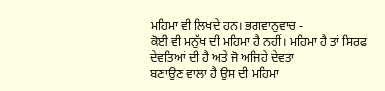ਮਹਿਮਾ ਵੀ ਲਿਖਦੇ ਹਨ। ਭਗਵਾਨੁਵਾਚ -
ਕੋਈ ਵੀ ਮਨੁੱਖ ਦੀ ਮਹਿਮਾ ਹੈ ਨਹੀਂ। ਮਹਿਮਾ ਹੈ ਤਾਂ ਸਿਰਫ ਦੇਵਤਿਆਂ ਦੀ ਹੈ ਅਤੇ ਜੋ ਅਜਿਹੇ ਦੇਵਤਾ
ਬਣਾਉਣ ਵਾਲਾ ਹੈ ਉਸ ਦੀ ਮਹਿਮਾ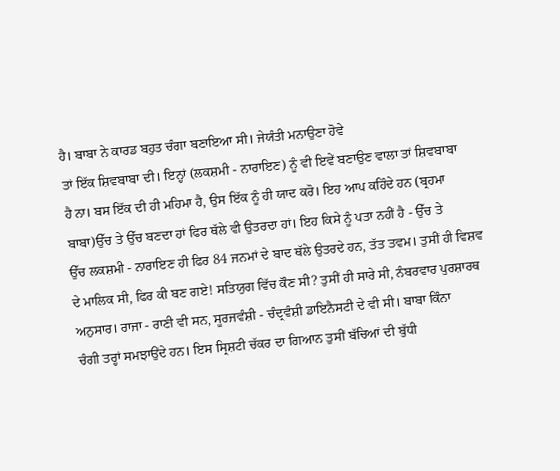ਹੈ। ਬਾਬਾ ਨੇ ਕਾਰਡ ਬਹੁਤ ਚੰਗਾ ਬਣਾਇਆ ਸੀ। ਜੇਯੰਤੀ ਮਨਾਉਣਾ ਹੋਵੇ
ਤਾਂ ਇੱਕ ਸ਼ਿਵਬਾਬਾ ਦੀ। ਇਨ੍ਹਾਂ (ਲਕਸ਼ਮੀ - ਨਾਰਾਇਣ) ਨੂੰ ਵੀ ਇਵੇਂ ਬਣਾਉਣ ਵਾਲਾ ਤਾਂ ਸ਼ਿਵਬਾਬਾ
ਹੈ ਨਾ। ਬਸ ਇੱਕ ਦੀ ਹੀ ਮਹਿਮਾ ਹੈ, ਉਸ ਇੱਕ ਨੂੰ ਹੀ ਯਾਦ ਕਰੋ। ਇਹ ਆਪ ਕਹਿੰਦੇ ਹਨ (ਬ੍ਰਹਮਾ
ਬਾਬਾ)ਉੱਚ ਤੇ ਉੱਚ ਬਣਦਾ ਹਾਂ ਫਿਰ ਥੱਲੇ ਵੀ ਉਤਰਦਾ ਹਾਂ। ਇਹ ਕਿਸੇ ਨੂੰ ਪਤਾ ਨਹੀਂ ਹੈ - ਉੱਚ ਤੇ
ਉੱਚ ਲਕਸ਼ਮੀ - ਨਾਰਾਇਣ ਹੀ ਫਿਰ 84 ਜਨਮਾਂ ਦੇ ਬਾਦ ਥੱਲੇ ਉਤਰਦੇ ਹਨ, ਤੱਤ ਤਵਮ। ਤੁਸੀਂ ਹੀ ਵਿਸ਼ਵ
ਦੇ ਮਾਲਿਕ ਸੀ, ਫਿਰ ਕੀ ਬਣ ਗਏ! ਸਤਿਯੁਗ ਵਿੱਚ ਕੌਣ ਸੀ? ਤੁਸੀਂ ਹੀ ਸਾਰੇ ਸੀ, ਨੰਬਰਵਾਰ ਪੁਰਸ਼ਾਰਥ
ਅਨੁਸਾਰ। ਰਾਜਾ - ਰਾਣੀ ਵੀ ਸਨ, ਸੂਰਜਵੰਸ਼ੀ - ਚੰਦ੍ਰਵੰਸ਼ੀ ਡਾਇਨੈਸਟੀ ਦੇ ਵੀ ਸੀ। ਬਾਬਾ ਕਿੰਨਾ
ਚੰਗੀ ਤਰ੍ਹਾਂ ਸਮਝਾਉਂਦੇ ਹਨ। ਇਸ ਸ੍ਰਿਸ਼ਟੀ ਚੱਕਰ ਦਾ ਗਿਆਨ ਤੁਸੀਂ ਬੱਚਿਆਂ ਦੀ ਬੁੱਧੀ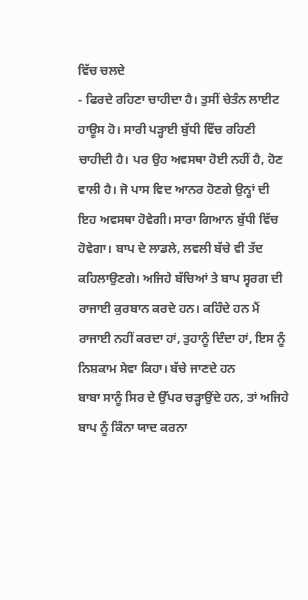ਵਿੱਚ ਚਲਦੇ
- ਫਿਰਦੇ ਰਹਿਣਾ ਚਾਹੀਦਾ ਹੈ। ਤੁਸੀਂ ਚੇਤੰਨ ਲਾਈਟ ਹਾਊਸ ਹੋ। ਸਾਰੀ ਪੜ੍ਹਾਈ ਬੁੱਧੀ ਵਿੱਚ ਰਹਿਣੀ
ਚਾਹੀਦੀ ਹੈ। ਪਰ ਉਹ ਅਵਸਥਾ ਹੋਈ ਨਹੀਂ ਹੈ, ਹੋਣ ਵਾਲੀ ਹੈ। ਜੋ ਪਾਸ ਵਿਦ ਆਨਰ ਹੋਣਗੇ ਉਨ੍ਹਾਂ ਦੀ
ਇਹ ਅਵਸਥਾ ਹੋਵੇਗੀ। ਸਾਰਾ ਗਿਆਨ ਬੁੱਧੀ ਵਿੱਚ ਹੋਵੇਗਾ। ਬਾਪ ਦੇ ਲਾਡਲੇ, ਲਵਲੀ ਬੱਚੇ ਵੀ ਤੱਦ
ਕਹਿਲਾਉਣਗੇ। ਅਜਿਹੇ ਬੱਚਿਆਂ ਤੇ ਬਾਪ ਸ੍ਵਰਗ ਦੀ ਰਾਜਾਈ ਕੁਰਬਾਨ ਕਰਦੇ ਹਨ। ਕਹਿੰਦੇ ਹਨ ਮੈਂ
ਰਾਜਾਈ ਨਹੀਂ ਕਰਦਾ ਹਾਂ, ਤੁਹਾਨੂੰ ਦਿੰਦਾ ਹਾਂ, ਇਸ ਨੂੰ ਨਿਸ਼ਕਾਮ ਸੇਵਾ ਕਿਹਾ। ਬੱਚੇ ਜਾਣਦੇ ਹਨ
ਬਾਬਾ ਸਾਨੂੰ ਸਿਰ ਦੇ ਉੱਪਰ ਚੜ੍ਹਾਉਂਦੇ ਹਨ, ਤਾਂ ਅਜਿਹੇ ਬਾਪ ਨੂੰ ਕਿੰਨਾ ਯਾਦ ਕਰਨਾ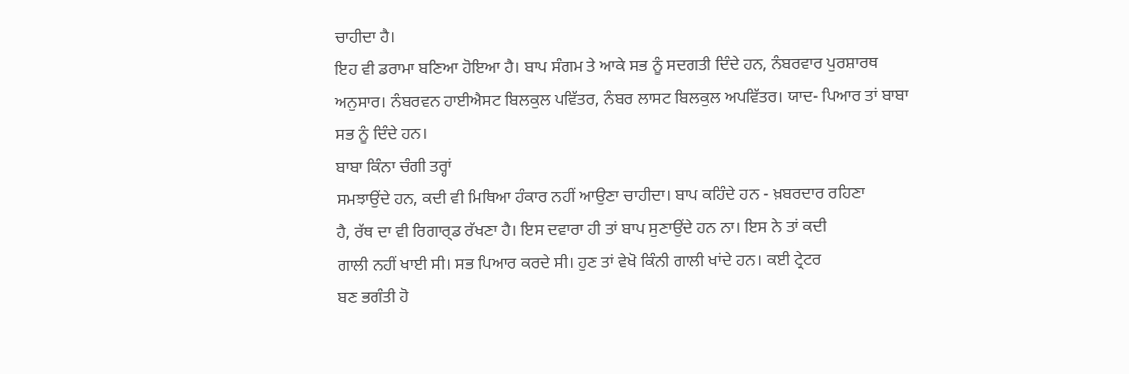ਚਾਹੀਦਾ ਹੈ।
ਇਹ ਵੀ ਡਰਾਮਾ ਬਣਿਆ ਹੋਇਆ ਹੈ। ਬਾਪ ਸੰਗਮ ਤੇ ਆਕੇ ਸਭ ਨੂੰ ਸਦਗਤੀ ਦਿੰਦੇ ਹਨ, ਨੰਬਰਵਾਰ ਪੁਰਸ਼ਾਰਥ
ਅਨੁਸਾਰ। ਨੰਬਰਵਨ ਹਾਈਐਸਟ ਬਿਲਕੁਲ ਪਵਿੱਤਰ, ਨੰਬਰ ਲਾਸਟ ਬਿਲਕੁਲ ਅਪਵਿੱਤਰ। ਯਾਦ- ਪਿਆਰ ਤਾਂ ਬਾਬਾ
ਸਭ ਨੂੰ ਦਿੰਦੇ ਹਨ।
ਬਾਬਾ ਕਿੰਨਾ ਚੰਗੀ ਤਰ੍ਹਾਂ
ਸਮਝਾਉਂਦੇ ਹਨ, ਕਦੀ ਵੀ ਮਿਥਿਆ ਹੰਕਾਰ ਨਹੀਂ ਆਉਣਾ ਚਾਹੀਦਾ। ਬਾਪ ਕਹਿੰਦੇ ਹਨ - ਖ਼ਬਰਦਾਰ ਰਹਿਣਾ
ਹੈ, ਰੱਥ ਦਾ ਵੀ ਰਿਗਾਰ੍ਡ ਰੱਖਣਾ ਹੈ। ਇਸ ਦਵਾਰਾ ਹੀ ਤਾਂ ਬਾਪ ਸੁਣਾਉਂਦੇ ਹਨ ਨਾ। ਇਸ ਨੇ ਤਾਂ ਕਦੀ
ਗਾਲੀ ਨਹੀਂ ਖਾਈ ਸੀ। ਸਭ ਪਿਆਰ ਕਰਦੇ ਸੀ। ਹੁਣ ਤਾਂ ਵੇਖੋ ਕਿੰਨੀ ਗਾਲੀ ਖਾਂਦੇ ਹਨ। ਕਈ ਟ੍ਰੇਟਰ
ਬਣ ਭਗੰਤੀ ਹੋ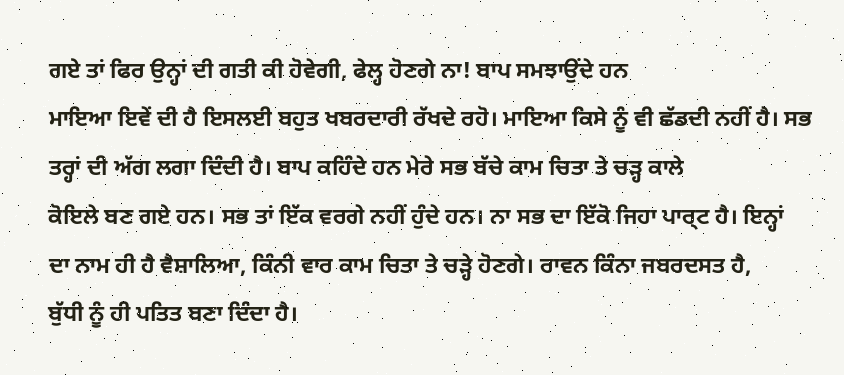ਗਏ ਤਾਂ ਫਿਰ ਉਨ੍ਹਾਂ ਦੀ ਗਤੀ ਕੀ ਹੋਵੇਗੀ, ਫੇਲ੍ਹ ਹੋਣਗੇ ਨਾ! ਬਾਪ ਸਮਝਾਉਂਦੇ ਹਨ
ਮਾਇਆ ਇਵੇਂ ਦੀ ਹੈ ਇਸਲਈ ਬਹੁਤ ਖਬਰਦਾਰੀ ਰੱਖਦੇ ਰਹੋ। ਮਾਇਆ ਕਿਸੇ ਨੂੰ ਵੀ ਛੱਡਦੀ ਨਹੀਂ ਹੈ। ਸਭ
ਤਰ੍ਹਾਂ ਦੀ ਅੱਗ ਲਗਾ ਦਿੰਦੀ ਹੈ। ਬਾਪ ਕਹਿੰਦੇ ਹਨ ਮੇਰੇ ਸਭ ਬੱਚੇ ਕਾਮ ਚਿਤਾ ਤੇ ਚੜ੍ਹ ਕਾਲੇ
ਕੋਇਲੇ ਬਣ ਗਏ ਹਨ। ਸਭ ਤਾਂ ਇੱਕ ਵਰਗੇ ਨਹੀਂ ਹੁੰਦੇ ਹਨ। ਨਾ ਸਭ ਦਾ ਇੱਕੋ ਜਿਹਾ ਪਾਰ੍ਟ ਹੈ। ਇਨ੍ਹਾਂ
ਦਾ ਨਾਮ ਹੀ ਹੈ ਵੈਸ਼ਾਲਿਆ, ਕਿੰਨੀ ਵਾਰ ਕਾਮ ਚਿਤਾ ਤੇ ਚੜ੍ਹੇ ਹੋਣਗੇ। ਰਾਵਨ ਕਿੰਨਾ ਜਬਰਦਸਤ ਹੈ,
ਬੁੱਧੀ ਨੂੰ ਹੀ ਪਤਿਤ ਬਣਾ ਦਿੰਦਾ ਹੈ।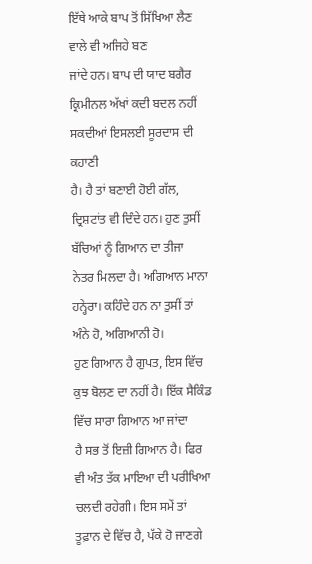ਇੱਥੇ ਆਕੇ ਬਾਪ ਤੋਂ ਸਿੱਖਿਆ ਲੈਣ ਵਾਲੇ ਵੀ ਅਜਿਹੇ ਬਣ
ਜਾਂਦੇ ਹਨ। ਬਾਪ ਦੀ ਯਾਦ ਬਗੈਰ ਕ੍ਰਿਮੀਨਲ ਅੱਖਾਂ ਕਦੀ ਬਦਲ ਨਹੀਂ ਸਕਦੀਆਂ ਇਸਲਈ ਸੂਰਦਾਸ ਦੀ ਕਹਾਣੀ
ਹੈ। ਹੈ ਤਾਂ ਬਣਾਈ ਹੋਈ ਗੱਲ, ਦ੍ਰਿਸ਼ਟਾਂਤ ਵੀ ਦਿੰਦੇ ਹਨ। ਹੁਣ ਤੁਸੀਂ ਬੱਚਿਆਂ ਨੂੰ ਗਿਆਨ ਦਾ ਤੀਜਾ
ਨੇਤਰ ਮਿਲਦਾ ਹੈ। ਅਗਿਆਨ ਮਾਨਾ ਹਨ੍ਹੇਰਾ। ਕਹਿੰਦੇ ਹਨ ਨਾ ਤੁਸੀਂ ਤਾਂ ਅੰਨੇ ਹੋ, ਅਗਿਆਨੀ ਹੋ।
ਹੁਣ ਗਿਆਨ ਹੈ ਗੁਪਤ, ਇਸ ਵਿੱਚ ਕੁਝ ਬੋਲਣ ਦਾ ਨਹੀਂ ਹੈ। ਇੱਕ ਸੈਕਿੰਡ ਵਿੱਚ ਸਾਰਾ ਗਿਆਨ ਆ ਜਾਂਦਾ
ਹੈ ਸਭ ਤੋਂ ਇਜ਼ੀ ਗਿਆਨ ਹੈ। ਫਿਰ ਵੀ ਅੰਤ ਤੱਕ ਮਾਇਆ ਦੀ ਪਰੀਖਿਆ ਚਲਦੀ ਰਹੇਗੀ। ਇਸ ਸਮੇਂ ਤਾਂ
ਤੂਫ਼ਾਨ ਦੇ ਵਿੱਚ ਹੈ, ਪੱਕੇ ਹੋ ਜਾਣਗੇ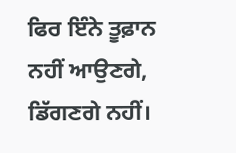ਫਿਰ ਇੰਨੇ ਤੂਫ਼ਾਨ ਨਹੀਂ ਆਉਣਗੇ, ਡਿੱਗਣਗੇ ਨਹੀਂ।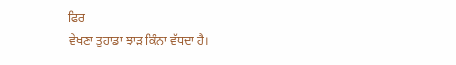ਫਿਰ
ਵੇਖਣਾ ਤੁਹਾਡਾ ਝਾੜ ਕਿੰਨਾ ਵੱਧਦਾ ਹੈ।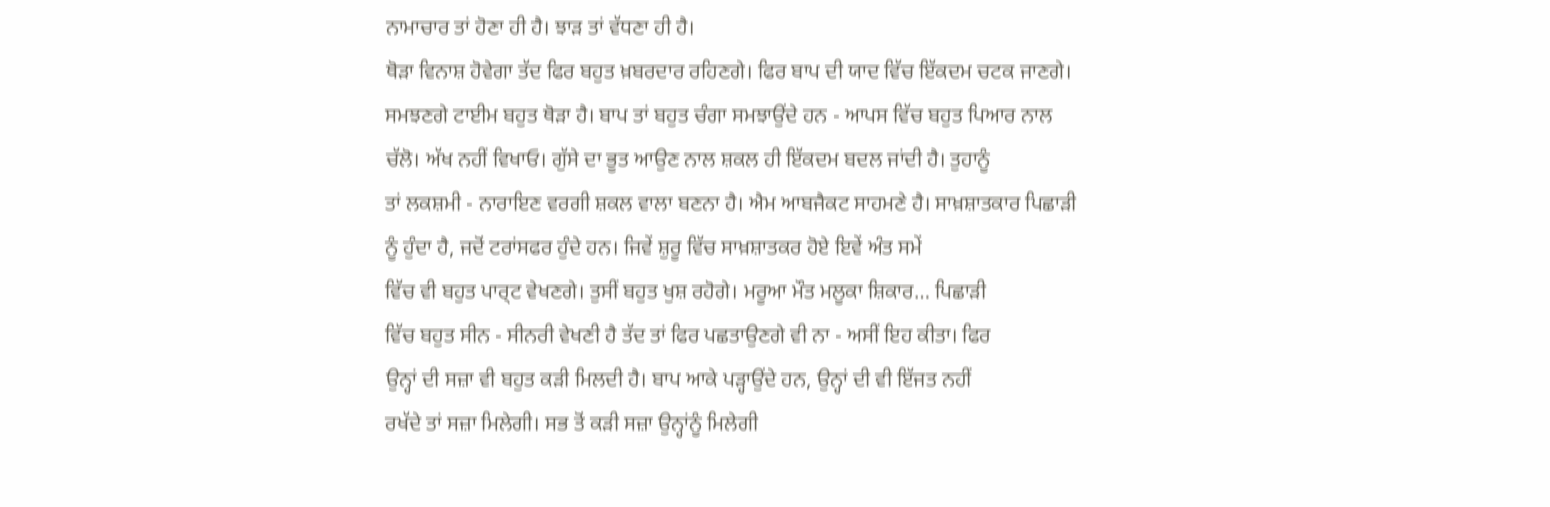ਨਾਮਾਚਾਰ ਤਾਂ ਹੋਣਾ ਹੀ ਹੈ। ਝਾੜ ਤਾਂ ਵੱਧਣਾ ਹੀ ਹੈ।
ਥੋੜਾ ਵਿਨਾਸ਼ ਹੋਵੇਗਾ ਤੱਦ ਫਿਰ ਬਹੁਤ ਖ਼ਬਰਦਾਰ ਰਹਿਣਗੇ। ਫਿਰ ਬਾਪ ਦੀ ਯਾਦ ਵਿੱਚ ਇੱਕਦਮ ਚਟਕ ਜਾਣਗੇ।
ਸਮਝਣਗੇ ਟਾਈਮ ਬਹੁਤ ਥੋੜਾ ਹੈ। ਬਾਪ ਤਾਂ ਬਹੁਤ ਚੰਗਾ ਸਮਝਾਉਂਦੇ ਹਨ - ਆਪਸ ਵਿੱਚ ਬਹੁਤ ਪਿਆਰ ਨਾਲ
ਚੱਲੋ। ਅੱਖ ਨਹੀਂ ਵਿਖਾਓ। ਗੁੱਸੇ ਦਾ ਭੂਤ ਆਉਣ ਨਾਲ ਸ਼ਕਲ ਹੀ ਇੱਕਦਮ ਬਦਲ ਜਾਂਦੀ ਹੈ। ਤੁਹਾਨੂੰ
ਤਾਂ ਲਕਸ਼ਮੀ - ਨਾਰਾਇਣ ਵਰਗੀ ਸ਼ਕਲ ਵਾਲਾ ਬਣਨਾ ਹੈ। ਐਮ ਆਬਜੈਕਟ ਸਾਹਮਣੇ ਹੈ। ਸਾਖ਼ਸ਼ਾਤਕਾਰ ਪਿਛਾੜੀ
ਨੂੰ ਹੁੰਦਾ ਹੈ, ਜਦੋਂ ਟਰਾਂਸਫਰ ਹੁੰਦੇ ਹਨ। ਜਿਵੇਂ ਸ਼ੁਰੂ ਵਿੱਚ ਸਾਖ਼ਸ਼ਾਤਕਰ ਹੋਏ ਇਵੇਂ ਅੰਤ ਸਮੇਂ
ਵਿੱਚ ਵੀ ਬਹੁਤ ਪਾਰ੍ਟ ਵੇਖਣਗੇ। ਤੁਸੀਂ ਬਹੁਤ ਖੁਸ਼ ਰਹੋਗੇ। ਮਰੂਆ ਮੌਤ ਮਲੂਕਾ ਸ਼ਿਕਾਰ… ਪਿਛਾੜੀ
ਵਿੱਚ ਬਹੁਤ ਸੀਨ - ਸੀਨਰੀ ਵੇਖਣੀ ਹੈ ਤੱਦ ਤਾਂ ਫਿਰ ਪਛਤਾਉਣਗੇ ਵੀ ਨਾ - ਅਸੀਂ ਇਹ ਕੀਤਾ। ਫਿਰ
ਉਨ੍ਹਾਂ ਦੀ ਸਜ਼ਾ ਵੀ ਬਹੁਤ ਕੜੀ ਮਿਲਦੀ ਹੈ। ਬਾਪ ਆਕੇ ਪੜ੍ਹਾਉਂਦੇ ਹਨ, ਉਨ੍ਹਾਂ ਦੀ ਵੀ ਇੱਜਤ ਨਹੀਂ
ਰਖੱਦੇ ਤਾਂ ਸਜ਼ਾ ਮਿਲੇਗੀ। ਸਭ ਤੋਂ ਕੜੀ ਸਜ਼ਾ ਉਨ੍ਹਾਂਨੂੰ ਮਿਲੇਗੀ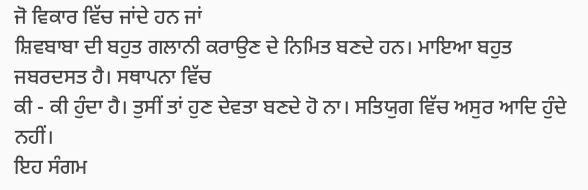ਜੋ ਵਿਕਾਰ ਵਿੱਚ ਜਾਂਦੇ ਹਨ ਜਾਂ
ਸ਼ਿਵਬਾਬਾ ਦੀ ਬਹੁਤ ਗਲਾਨੀ ਕਰਾਉਣ ਦੇ ਨਿਮਿਤ ਬਣਦੇ ਹਨ। ਮਾਇਆ ਬਹੁਤ ਜਬਰਦਸਤ ਹੈ। ਸਥਾਪਨਾ ਵਿੱਚ
ਕੀ - ਕੀ ਹੁੰਦਾ ਹੈ। ਤੁਸੀਂ ਤਾਂ ਹੁਣ ਦੇਵਤਾ ਬਣਦੇ ਹੋ ਨਾ। ਸਤਿਯੁਗ ਵਿੱਚ ਅਸੁਰ ਆਦਿ ਹੁੰਦੇ ਨਹੀਂ।
ਇਹ ਸੰਗਮ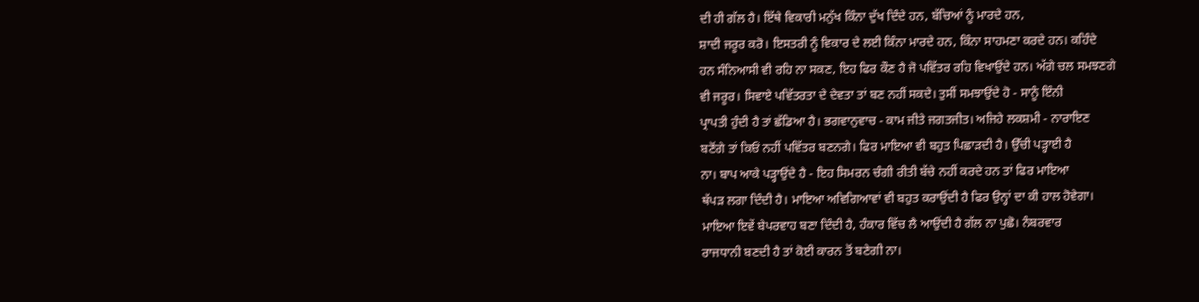ਦੀ ਹੀ ਗੱਲ ਹੈ। ਇੱਥੇ ਵਿਕਾਰੀ ਮਨੁੱਖ ਕਿੰਨਾ ਦੁੱਖ ਦਿੰਦੇ ਹਨ, ਬੱਚਿਆਂ ਨੂੰ ਮਾਰਦੇ ਹਨ,
ਸ਼ਾਦੀ ਜਰੂਰ ਕਰੋ। ਇਸਤਰੀ ਨੂੰ ਵਿਕਾਰ ਦੇ ਲਈ ਕਿੰਨਾ ਮਾਰਦੇ ਹਨ, ਕਿੰਨਾ ਸਾਹਮਣਾ ਕਰਦੇ ਹਨ। ਕਹਿੰਦੇ
ਹਨ ਸੰਨਿਆਸੀ ਵੀ ਰਹਿ ਨਾ ਸਕਣ, ਇਹ ਫਿਰ ਕੌਣ ਹੈ ਜੋ ਪਵਿੱਤਰ ਰਹਿ ਵਿਖਾਉਂਦੇ ਹਨ। ਅੱਗੇ ਚਲ ਸਮਝਣਗੇ
ਵੀ ਜਰੂਰ। ਸਿਵਾਏ ਪਵਿੱਤਰਤਾ ਦੇ ਦੇਵਤਾ ਤਾਂ ਬਣ ਨਹੀਂ ਸਕਦੇ। ਤੁਸੀਂ ਸਮਝਾਉਂਦੇ ਹੋ - ਸਾਨੂੰ ਇੰਨੀ
ਪ੍ਰਾਪਤੀ ਹੁੰਦੀ ਹੈ ਤਾਂ ਛੱਡਿਆ ਹੈ। ਭਗਵਾਨੁਵਾਚ - ਕਾਮ ਜੀਤੇ ਜਗਤਜੀਤ। ਅਜਿਹੇ ਲਕਸ਼ਮੀ - ਨਾਰਾਇਣ
ਬਣੋਂਗੇ ਤਾਂ ਕਿਓਂ ਨਹੀਂ ਪਵਿੱਤਰ ਬਣਨਗੇ। ਫਿਰ ਮਾਇਆ ਵੀ ਬਹੁਤ ਪਿਛਾੜਦੀ ਹੈ। ਉੱਚੀ ਪੜ੍ਹਾਈ ਹੈ
ਨਾ। ਬਾਪ ਆਕੇ ਪੜ੍ਹਾਉਂਦੇ ਹੈ - ਇਹ ਸਿਮਰਨ ਚੰਗੀ ਰੀਤੀ ਬੱਚੇ ਨਹੀਂ ਕਰਦੇ ਹਨ ਤਾਂ ਫਿਰ ਮਾਇਆ
ਥੱਪੜ ਲਗਾ ਦਿੰਦੀ ਹੈ। ਮਾਇਆ ਅਵਿਗਿਆਵਾਂ ਵੀ ਬਹੁਤ ਕਰਾਉਂਦੀ ਹੈ ਫਿਰ ਉਨ੍ਹਾਂ ਦਾ ਕੀ ਹਾਲ ਹੋਵੇਗਾ।
ਮਾਇਆ ਇਵੇਂ ਬੇਪਰਵਾਹ ਬਣਾ ਦਿੰਦੀ ਹੈ, ਹੰਕਾਰ ਵਿੱਚ ਲੈ ਆਉਂਦੀ ਹੈ ਗੱਲ ਨਾ ਪੁਛੋ। ਨੰਬਰਵਾਰ
ਰਾਜਧਾਨੀ ਬਣਦੀ ਹੈ ਤਾਂ ਕੋਈ ਕਾਰਨ ਤੋਂ ਬਣੇਗੀ ਨਾ।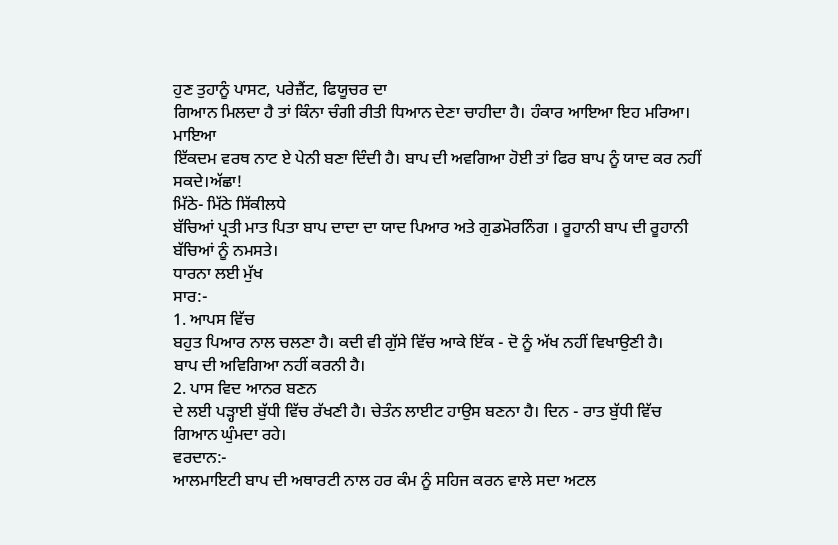ਹੁਣ ਤੁਹਾਨੂੰ ਪਾਸਟ, ਪਰੇਜ਼ੈਂਟ, ਫਿਯੂਚਰ ਦਾ
ਗਿਆਨ ਮਿਲਦਾ ਹੈ ਤਾਂ ਕਿੰਨਾ ਚੰਗੀ ਰੀਤੀ ਧਿਆਨ ਦੇਣਾ ਚਾਹੀਦਾ ਹੈ। ਹੰਕਾਰ ਆਇਆ ਇਹ ਮਰਿਆ। ਮਾਇਆ
ਇੱਕਦਮ ਵਰਥ ਨਾਟ ਏ ਪੇਨੀ ਬਣਾ ਦਿੰਦੀ ਹੈ। ਬਾਪ ਦੀ ਅਵਗਿਆ ਹੋਈ ਤਾਂ ਫਿਰ ਬਾਪ ਨੂੰ ਯਾਦ ਕਰ ਨਹੀਂ
ਸਕਦੇ।ਅੱਛਾ!
ਮਿੱਠੇ- ਮਿੱਠੇ ਸਿੱਕੀਲਧੇ
ਬੱਚਿਆਂ ਪ੍ਰਤੀ ਮਾਤ ਪਿਤਾ ਬਾਪ ਦਾਦਾ ਦਾ ਯਾਦ ਪਿਆਰ ਅਤੇ ਗੁਡਮੋਰਨਿੰਗ । ਰੂਹਾਨੀ ਬਾਪ ਦੀ ਰੂਹਾਨੀ
ਬੱਚਿਆਂ ਨੂੰ ਨਮਸਤੇ।
ਧਾਰਨਾ ਲਈ ਮੁੱਖ
ਸਾਰ:-
1. ਆਪਸ ਵਿੱਚ
ਬਹੁਤ ਪਿਆਰ ਨਾਲ ਚਲਣਾ ਹੈ। ਕਦੀ ਵੀ ਗੁੱਸੇ ਵਿੱਚ ਆਕੇ ਇੱਕ - ਦੋ ਨੂੰ ਅੱਖ ਨਹੀਂ ਵਿਖਾਉਣੀ ਹੈ।
ਬਾਪ ਦੀ ਅਵਿਗਿਆ ਨਹੀਂ ਕਰਨੀ ਹੈ।
2. ਪਾਸ ਵਿਦ ਆਨਰ ਬਣਨ
ਦੇ ਲਈ ਪੜ੍ਹਾਈ ਬੁੱਧੀ ਵਿੱਚ ਰੱਖਣੀ ਹੈ। ਚੇਤੰਨ ਲਾਈਟ ਹਾਉਸ ਬਣਨਾ ਹੈ। ਦਿਨ - ਰਾਤ ਬੁੱਧੀ ਵਿੱਚ
ਗਿਆਨ ਘੁੰਮਦਾ ਰਹੇ।
ਵਰਦਾਨ:-
ਆਲਮਾਇਟੀ ਬਾਪ ਦੀ ਅਥਾਰਟੀ ਨਾਲ ਹਰ ਕੰਮ ਨੂੰ ਸਹਿਜ ਕਰਨ ਵਾਲੇ ਸਦਾ ਅਟਲ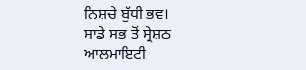ਨਿਸ਼ਚੇ ਬੁੱਧੀ ਭਵ।
ਸਾਡੇ ਸਭ ਤੋਂ ਸ੍ਰੇਸ਼ਠ
ਆਲਮਾਇਟੀ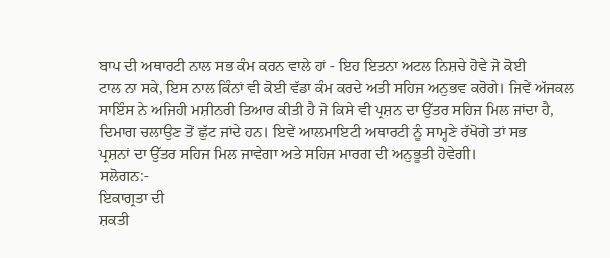ਬਾਪ ਦੀ ਅਥਾਰਟੀ ਨਾਲ ਸਭ ਕੰਮ ਕਰਨ ਵਾਲੇ ਹਾਂ - ਇਹ ਇਤਨਾ ਅਟਲ ਨਿਸ਼ਚੇ ਹੋਵੇ ਜੋ ਕੋਈ
ਟਾਲ ਨਾ ਸਕੇ, ਇਸ ਨਾਲ ਕਿੰਨਾਂ ਵੀ ਕੋਈ ਵੱਡਾ ਕੰਮ ਕਰਦੇ ਅਤੀ ਸਹਿਜ ਅਨੁਭਵ ਕਰੋਗੇ। ਜਿਵੇਂ ਅੱਜਕਲ
ਸਾਇੰਸ ਨੇ ਅਜਿਹੀ ਮਸ਼ੀਨਰੀ ਤਿਆਰ ਕੀਤੀ ਹੈ ਜੋ ਕਿਸੇ ਵੀ ਪ੍ਰਸ਼ਨ ਦਾ ਉੱਤਰ ਸਹਿਜ ਮਿਲ ਜਾਂਦਾ ਹੈ,
ਦਿਮਾਗ ਚਲਾਉਣ ਤੋਂ ਛੁੱਟ ਜਾਂਦੇ ਹਨ। ਇਵੇਂ ਆਲਮਾਇਟੀ ਅਥਾਰਟੀ ਨੂੰ ਸਾਮ੍ਹਣੇ ਰੱਖੋਗੇ ਤਾਂ ਸਭ
ਪ੍ਰਸ਼ਨਾਂ ਦਾ ਉੱਤਰ ਸਹਿਜ ਮਿਲ ਜਾਵੇਗਾ ਅਤੇ ਸਹਿਜ ਮਾਰਗ ਦੀ ਅਨੁਭੂਤੀ ਹੋਵੇਗੀ।
ਸਲੋਗਨ:-
ਇਕਾਗ੍ਰਤਾ ਦੀ
ਸ਼ਕਤੀ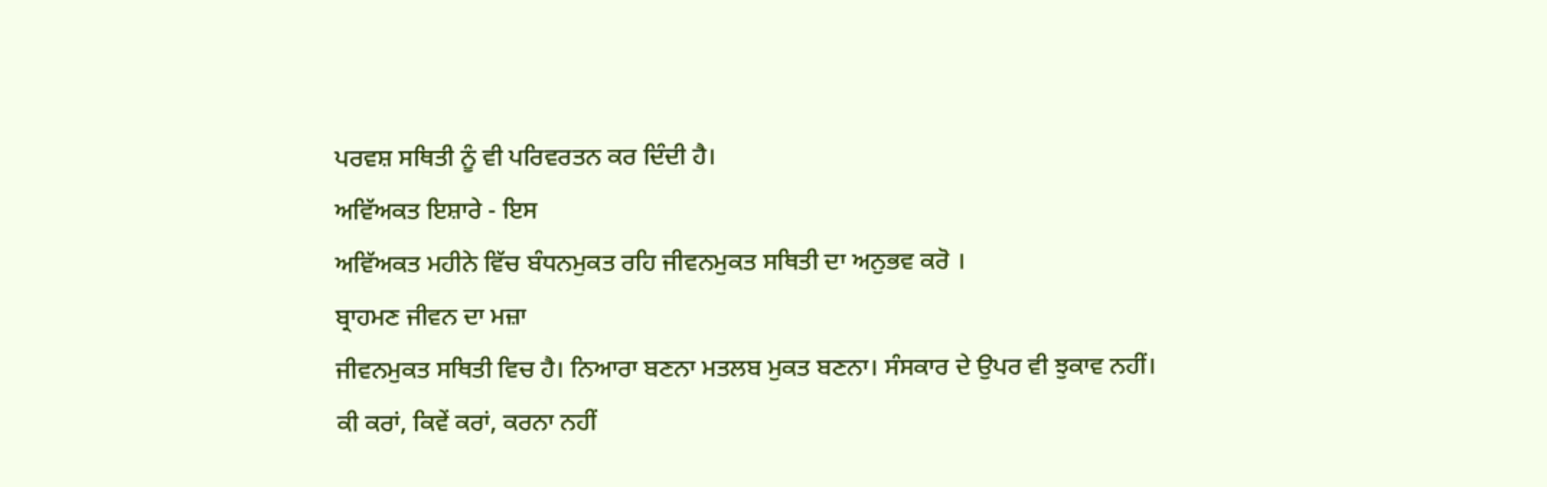ਪਰਵਸ਼ ਸਥਿਤੀ ਨੂੰ ਵੀ ਪਰਿਵਰਤਨ ਕਰ ਦਿੰਦੀ ਹੈ।
ਅਵਿੱਅਕਤ ਇਸ਼ਾਰੇ - ਇਸ
ਅਵਿੱਅਕਤ ਮਹੀਨੇ ਵਿੱਚ ਬੰਧਨਮੁਕਤ ਰਹਿ ਜੀਵਨਮੁਕਤ ਸਥਿਤੀ ਦਾ ਅਨੁਭਵ ਕਰੋ ।
ਬ੍ਰਾਹਮਣ ਜੀਵਨ ਦਾ ਮਜ਼ਾ
ਜੀਵਨਮੁਕਤ ਸਥਿਤੀ ਵਿਚ ਹੈ। ਨਿਆਰਾ ਬਣਨਾ ਮਤਲਬ ਮੁਕਤ ਬਣਨਾ। ਸੰਸਕਾਰ ਦੇ ਉਪਰ ਵੀ ਝੁਕਾਵ ਨਹੀਂ।
ਕੀ ਕਰਾਂ, ਕਿਵੇਂ ਕਰਾਂ, ਕਰਨਾ ਨਹੀਂ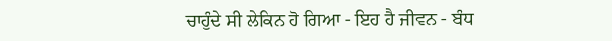ਚਾਹੁੰਦੇ ਸੀ ਲੇਕਿਨ ਹੋ ਗਿਆ - ਇਹ ਹੈ ਜੀਵਨ - ਬੰਧ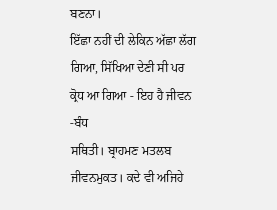ਬਣਨਾ।
ਇੱਛਾ ਨਹੀਂ ਦੀ ਲੇਕਿਨ ਅੱਛਾ ਲੱਗ ਗਿਆ, ਸਿੱਖਿਆ ਦੇਣੀ ਸੀ ਪਰ ਕ੍ਰੋਧ ਆ ਗਿਆ - ਇਹ ਹੈ ਜੀਵਨ -ਬੰਧ
ਸਥਿਤੀ। ਬ੍ਰਾਹਮਣ ਮਤਲਬ ਜੀਵਨਮੁਕਤ। ਕਦੇ ਵੀ ਅਜਿਹੇ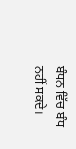ਬੰਧਨ ਵਿੱਚ ਬੰਧ ਨਹੀਂ ਸਕਦੇ।